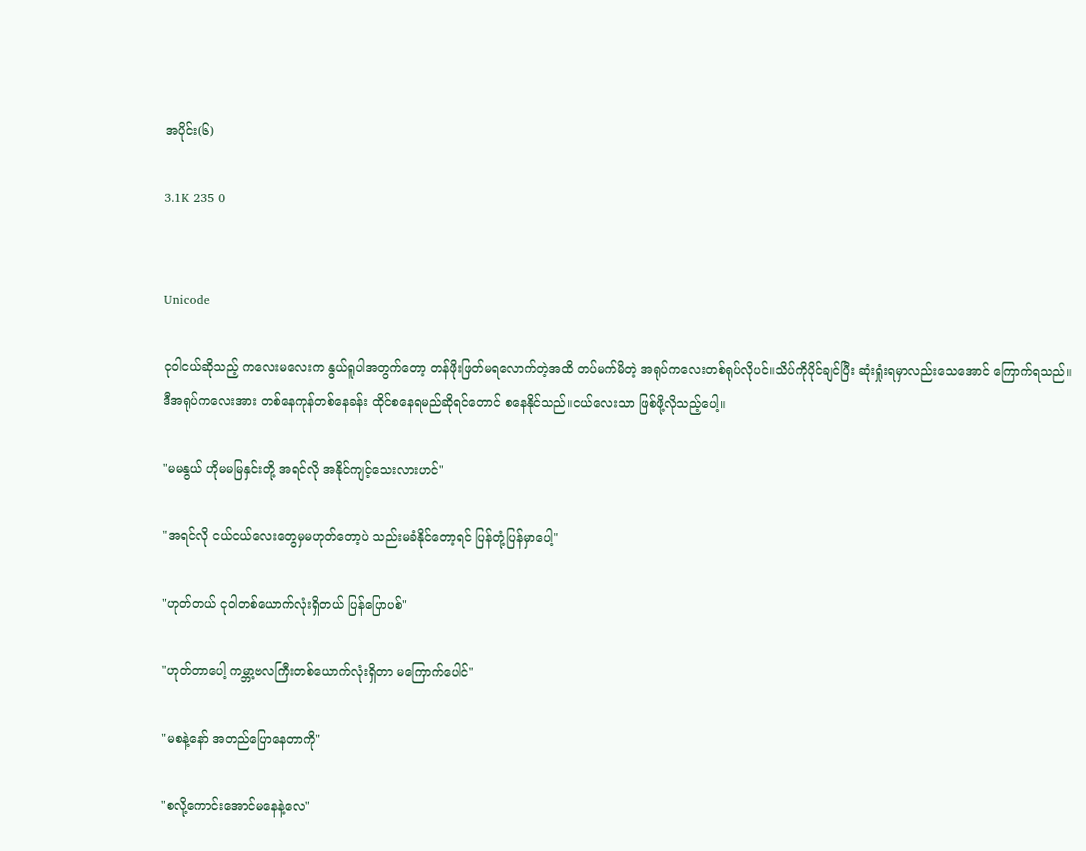အပိုင်း(၆)

3.1K 235 0


Unicode

ငုဝါငယ်ဆိုသည့် ကလေးမလေးက နွယ်ရူပါအတွက်တော့ တန်ဖိုးဖြတ်မရလောက်တဲ့အထိ တပ်မက်မိတဲ့ အရုပ်ကလေးတစ်ရုပ်လိုပင်။သိပ်ကိုပိုင်ချင်ပြီး ဆုံးရှုံးရမှာလည်းသေအောင် ကြောက်ရသည်။
ဒီအရုပ်ကလေးအား တစ်နေကုန်တစ်နေခန်း ထိုင်စနေရမည်ဆိုရင်တောင် စနေနိုင်သည်။ငယ်လေးသာ ဖြစ်ဖို့လိုသည့်ပေါ့။

"မမနွယ် ဟိုမမမြနှင်းတို့ အရင်လို အနိုင်ကျင့်သေးလားဟင်"

"အရင်လို ငယ်ငယ်လေးတွေမှမဟုတ်တော့ပဲ သည်းမခံနိုင်တော့ရင် ပြန်တုံ့ပြန်မှာပေါ့"

"ဟုတ်တယ် ငုဝါတစ်ယောက်လုံးရှိတယ် ပြန်ပြောပစ်"

"ဟုတ်တာပေါ့ ကမ္ဘာ့ဗလကြီးတစ်ယောက်လုံးရှိတာ မကြောက်ပေါင်"

"မစနဲ့နော် အတည်ပြောနေတာကို"

"စလို့ကောင်းအောင်မနေနဲ့လေ"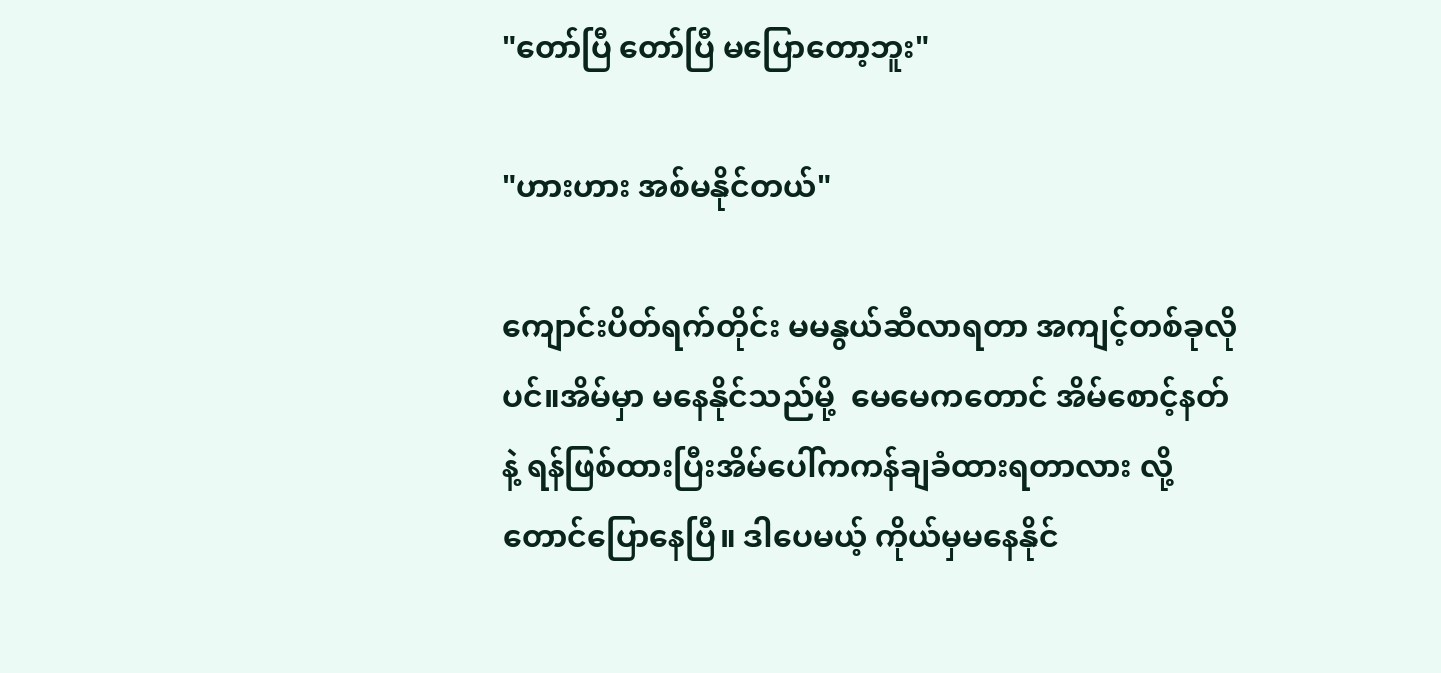"တော်ပြီ တော်ပြီ မပြောတော့ဘူး"

"ဟားဟား အစ်မနိုင်တယ်"

ကျောင်းပိတ်ရက်တိုင်း မမနွယ်ဆီလာရတာ အကျင့်တစ်ခုလိုပင်။အိမ်မှာ မနေနိုင်သည်မို့  မေမေကတောင် အိမ်စောင့်နတ်နဲ့ ရန်ဖြစ်ထားပြီးအိမ်ပေါ်ကကန်ချခံထားရတာလား လို့တောင်ပြောနေပြီ။ ဒါပေမယ့် ကိုယ်မှမနေနိုင်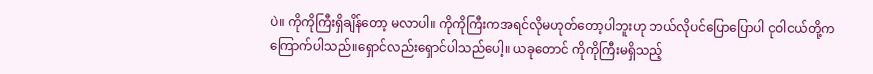ပဲ။ ကိုကိုကြီးရှိချိန်တော့ မလာပါ။ ကိုကိုကြီးကအရင်လိုမဟုတ်တော့ပါဘူးဟု ဘယ်လိုပင်ပြောပြောပါ ငုဝါငယ်တို့ကကြောက်ပါသည်။ရှောင်လည်းရှောင်ပါသည်ပေါ့။ ယခုတောင် ကိုကိုကြီးမရှိသည့်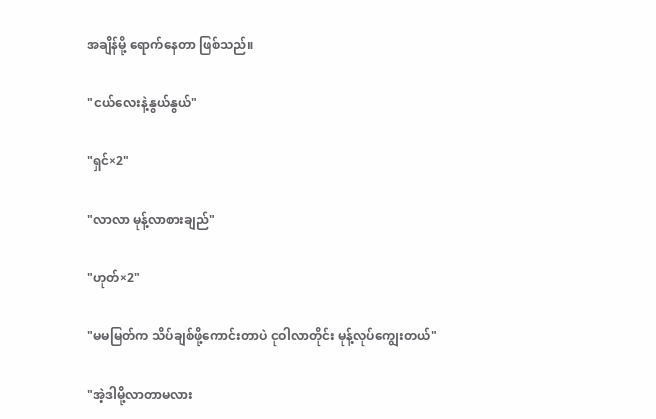အချိန်မို့ ရောက်နေတာ ဖြစ်သည်။

"ငယ်လေးနဲ့နွယ်နွယ်"

"ရှင်×2"

"လာလာ မုန့်လာစားချည်"

"ဟုတ်×2"

"မမမြတ်က သိပ်ချစ်ဖို့ကောင်းတာပဲ ငုဝါလာတိုင်း မုန့်လုပ်ကျွေးတယ်"

"အဲ့ဒါမို့လာတာမလား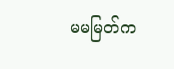မမမြတ်က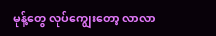မုန့်တွေ လုပ်ကျွေးတော့ လာလာ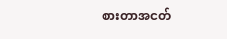စားတာအငတ်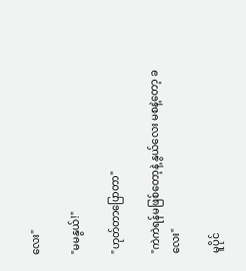လေး"

"မမနွယ်!"

"ဟုတ်တာပြောတာ"

"ကဲကဲရန်မဖြစ်တော့နဲ့ နွယ်လေး မစနဲ့တော့ ခလေး"

မူပိုင်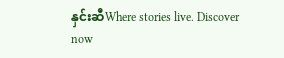နှင်းဆီWhere stories live. Discover now